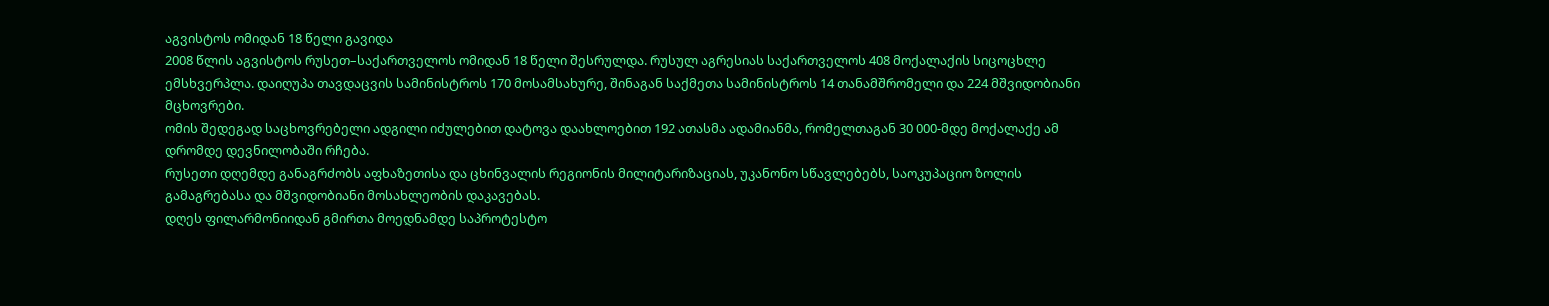აგვისტოს ომიდან 18 წელი გავიდა
2008 წლის აგვისტოს რუსეთ–საქართველოს ომიდან 18 წელი შესრულდა. რუსულ აგრესიას საქართველოს 408 მოქალაქის სიცოცხლე ემსხვერპლა. დაიღუპა თავდაცვის სამინისტროს 170 მოსამსახურე, შინაგან საქმეთა სამინისტროს 14 თანამშრომელი და 224 მშვიდობიანი მცხოვრები.
ომის შედეგად საცხოვრებელი ადგილი იძულებით დატოვა დაახლოებით 192 ათასმა ადამიანმა, რომელთაგან 30 000-მდე მოქალაქე ამ დრომდე დევნილობაში რჩება.
რუსეთი დღემდე განაგრძობს აფხაზეთისა და ცხინვალის რეგიონის მილიტარიზაციას, უკანონო სწავლებებს, საოკუპაციო ზოლის გამაგრებასა და მშვიდობიანი მოსახლეობის დაკავებას.
დღეს ფილარმონიიდან გმირთა მოედნამდე საპროტესტო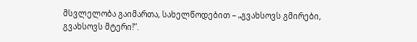მსვლელობა გაიმართა, სახელწოდებით – „გვახსოვს გმირები, გვახსოვს მტერი!“.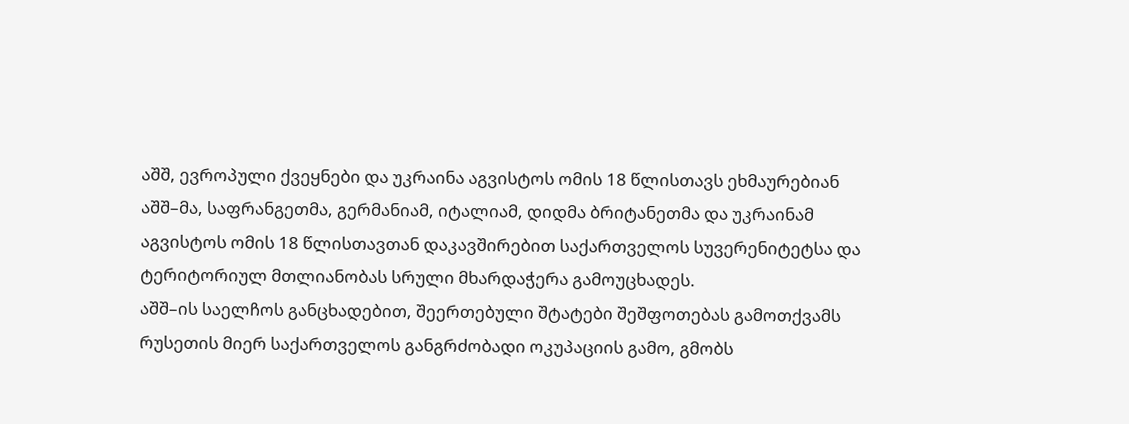აშშ, ევროპული ქვეყნები და უკრაინა აგვისტოს ომის 18 წლისთავს ეხმაურებიან
აშშ–მა, საფრანგეთმა, გერმანიამ, იტალიამ, დიდმა ბრიტანეთმა და უკრაინამ აგვისტოს ომის 18 წლისთავთან დაკავშირებით საქართველოს სუვერენიტეტსა და ტერიტორიულ მთლიანობას სრული მხარდაჭერა გამოუცხადეს.
აშშ–ის საელჩოს განცხადებით, შეერთებული შტატები შეშფოთებას გამოთქვამს რუსეთის მიერ საქართველოს განგრძობადი ოკუპაციის გამო, გმობს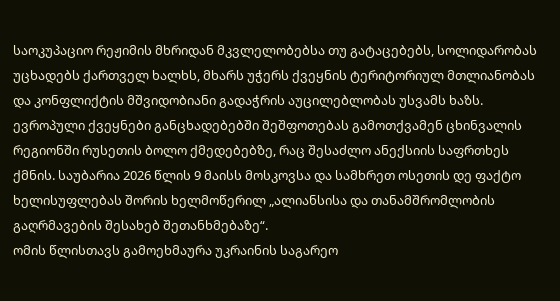საოკუპაციო რეჟიმის მხრიდან მკვლელობებსა თუ გატაცებებს, სოლიდარობას უცხადებს ქართველ ხალხს, მხარს უჭერს ქვეყნის ტერიტორიულ მთლიანობას და კონფლიქტის მშვიდობიანი გადაჭრის აუცილებლობას უსვამს ხაზს.
ევროპული ქვეყნები განცხადებებში შეშფოთებას გამოთქვამენ ცხინვალის რეგიონში რუსეთის ბოლო ქმედებებზე, რაც შესაძლო ანექსიის საფრთხეს ქმნის. საუბარია 2026 წლის 9 მაისს მოსკოვსა და სამხრეთ ოსეთის დე ფაქტო ხელისუფლებას შორის ხელმოწერილ „ალიანსისა და თანამშრომლობის გაღრმავების შესახებ შეთანხმებაზე“.
ომის წლისთავს გამოეხმაურა უკრაინის საგარეო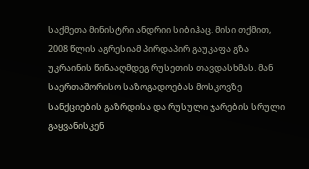საქმეთა მინისტრი ანდრიი სიბიჰაც. მისი თქმით, 2008 წლის აგრესიამ პირდაპირ გაუკაფა გზა უკრაინის წინააღმდეგ რუსეთის თავდასხმას. მან საერთაშორისო საზოგადოებას მოსკოვზე სანქციების გაზრდისა და რუსული ჯარების სრული გაყვანისკენ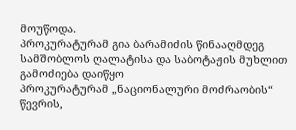მოუწოდა.
პროკურატურამ გია ბარამიძის წინააღმდეგ სამშობლოს ღალატისა და საბოტაჟის მუხლით გამოძიება დაიწყო
პროკურატურამ „ნაციონალური მოძრაობის“ წევრის,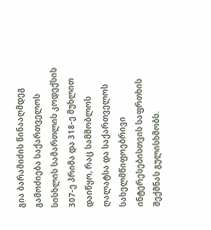გია ბარამიძის წინააღმდეგ გამოძიება საქართველოს სისხლის სამართლის კოდექსის 307-ე პრიმა და 318-ე მუხლით დაიწყო, რაც სამშობლოს ღალატსა და საქართველოს სახელმწიფოებრივი ინტერესებისთვის საფრთხის შექმნას გულისხმობს.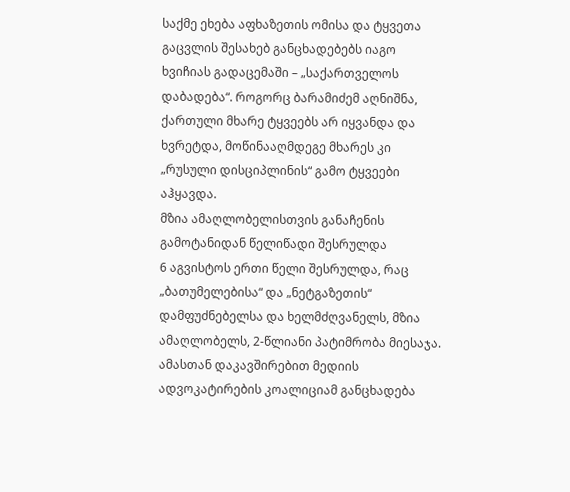საქმე ეხება აფხაზეთის ომისა და ტყვეთა გაცვლის შესახებ განცხადებებს იაგო ხვიჩიას გადაცემაში – „საქართველოს დაბადება“. როგორც ბარამიძემ აღნიშნა, ქართული მხარე ტყვეებს არ იყვანდა და ხვრეტდა, მოწინააღმდეგე მხარეს კი „რუსული დისციპლინის“ გამო ტყვეები აჰყავდა.
მზია ამაღლობელისთვის განაჩენის გამოტანიდან წელიწადი შესრულდა
6 აგვისტოს ერთი წელი შესრულდა, რაც „ბათუმელებისა“ და „ნეტგაზეთის“ დამფუძნებელსა და ხელმძღვანელს, მზია ამაღლობელს, 2-წლიანი პატიმრობა მიესაჯა.
ამასთან დაკავშირებით მედიის ადვოკატირების კოალიციამ განცხადება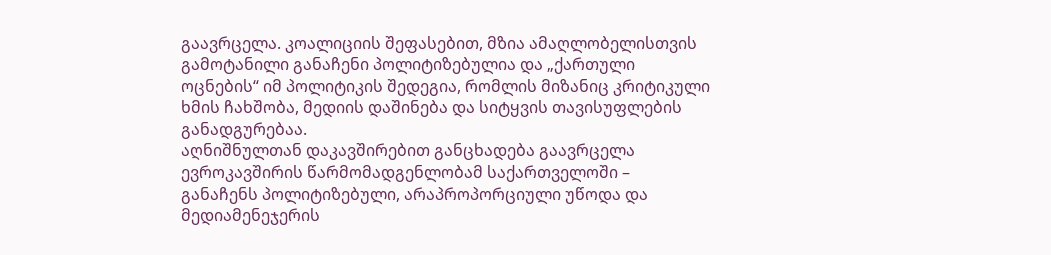გაავრცელა. კოალიციის შეფასებით, მზია ამაღლობელისთვის გამოტანილი განაჩენი პოლიტიზებულია და „ქართული ოცნების“ იმ პოლიტიკის შედეგია, რომლის მიზანიც კრიტიკული ხმის ჩახშობა, მედიის დაშინება და სიტყვის თავისუფლების განადგურებაა.
აღნიშნულთან დაკავშირებით განცხადება გაავრცელა ევროკავშირის წარმომადგენლობამ საქართველოში – განაჩენს პოლიტიზებული, არაპროპორციული უწოდა და მედიამენეჯერის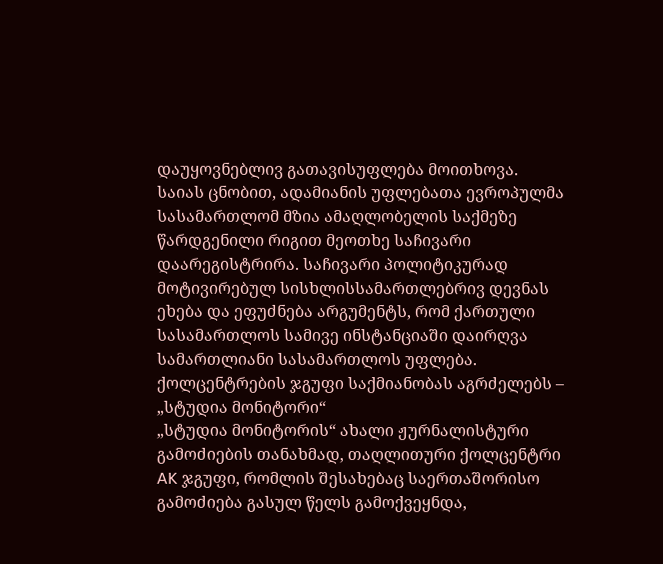დაუყოვნებლივ გათავისუფლება მოითხოვა.
საიას ცნობით, ადამიანის უფლებათა ევროპულმა სასამართლომ მზია ამაღლობელის საქმეზე წარდგენილი რიგით მეოთხე საჩივარი დაარეგისტრირა. საჩივარი პოლიტიკურად მოტივირებულ სისხლისსამართლებრივ დევნას ეხება და ეფუძნება არგუმენტს, რომ ქართული სასამართლოს სამივე ინსტანციაში დაირღვა სამართლიანი სასამართლოს უფლება.
ქოლცენტრების ჯგუფი საქმიანობას აგრძელებს – „სტუდია მონიტორი“
„სტუდია მონიტორის“ ახალი ჟურნალისტური გამოძიების თანახმად, თაღლითური ქოლცენტრი AK ჯგუფი, რომლის შესახებაც საერთაშორისო გამოძიება გასულ წელს გამოქვეყნდა,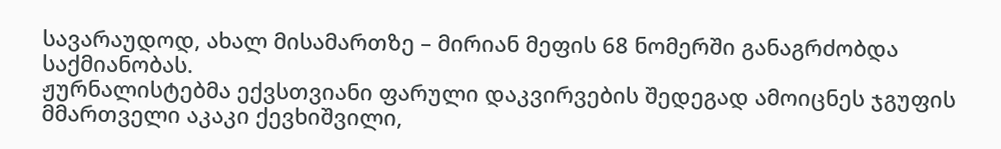სავარაუდოდ, ახალ მისამართზე – მირიან მეფის 68 ნომერში განაგრძობდა საქმიანობას.
ჟურნალისტებმა ექვსთვიანი ფარული დაკვირვების შედეგად ამოიცნეს ჯგუფის მმართველი აკაკი ქევხიშვილი,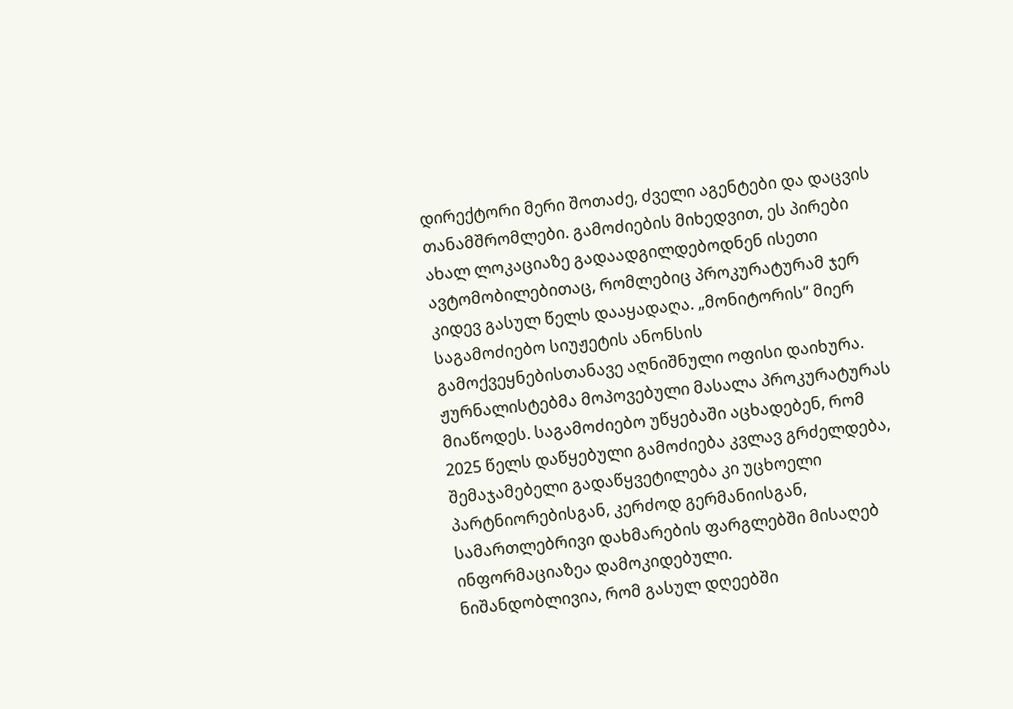დირექტორი მერი შოთაძე, ძველი აგენტები და დაცვის თანამშრომლები. გამოძიების მიხედვით, ეს პირები ახალ ლოკაციაზე გადაადგილდებოდნენ ისეთი ავტომობილებითაც, რომლებიც პროკურატურამ ჯერ კიდევ გასულ წელს დააყადაღა. „მონიტორის“ მიერ საგამოძიებო სიუჟეტის ანონსის გამოქვეყნებისთანავე აღნიშნული ოფისი დაიხურა.
ჟურნალისტებმა მოპოვებული მასალა პროკურატურას მიაწოდეს. საგამოძიებო უწყებაში აცხადებენ, რომ 2025 წელს დაწყებული გამოძიება კვლავ გრძელდება, შემაჯამებელი გადაწყვეტილება კი უცხოელი პარტნიორებისგან, კერძოდ გერმანიისგან, სამართლებრივი დახმარების ფარგლებში მისაღებ ინფორმაციაზეა დამოკიდებული.
ნიშანდობლივია, რომ გასულ დღეებში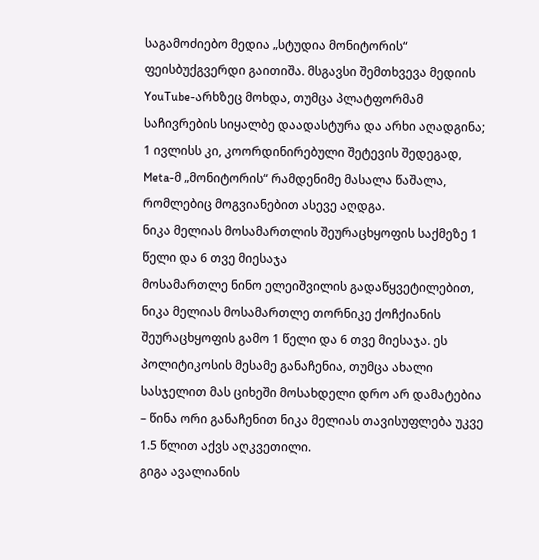საგამოძიებო მედია „სტუდია მონიტორის“ ფეისბუქგვერდი გაითიშა. მსგავსი შემთხვევა მედიის YouTube-არხზეც მოხდა, თუმცა პლატფორმამ საჩივრების სიყალბე დაადასტურა და არხი აღადგინა; 1 ივლისს კი, კოორდინირებული შეტევის შედეგად, Meta-მ „მონიტორის“ რამდენიმე მასალა წაშალა, რომლებიც მოგვიანებით ასევე აღდგა.
ნიკა მელიას მოსამართლის შეურაცხყოფის საქმეზე 1 წელი და 6 თვე მიესაჯა
მოსამართლე ნინო ელეიშვილის გადაწყვეტილებით, ნიკა მელიას მოსამართლე თორნიკე ქოჩქიანის შეურაცხყოფის გამო 1 წელი და 6 თვე მიესაჯა. ეს პოლიტიკოსის მესამე განაჩენია, თუმცა ახალი სასჯელით მას ციხეში მოსახდელი დრო არ დამატებია – წინა ორი განაჩენით ნიკა მელიას თავისუფლება უკვე 1.5 წლით აქვს აღკვეთილი.
გიგა ავალიანის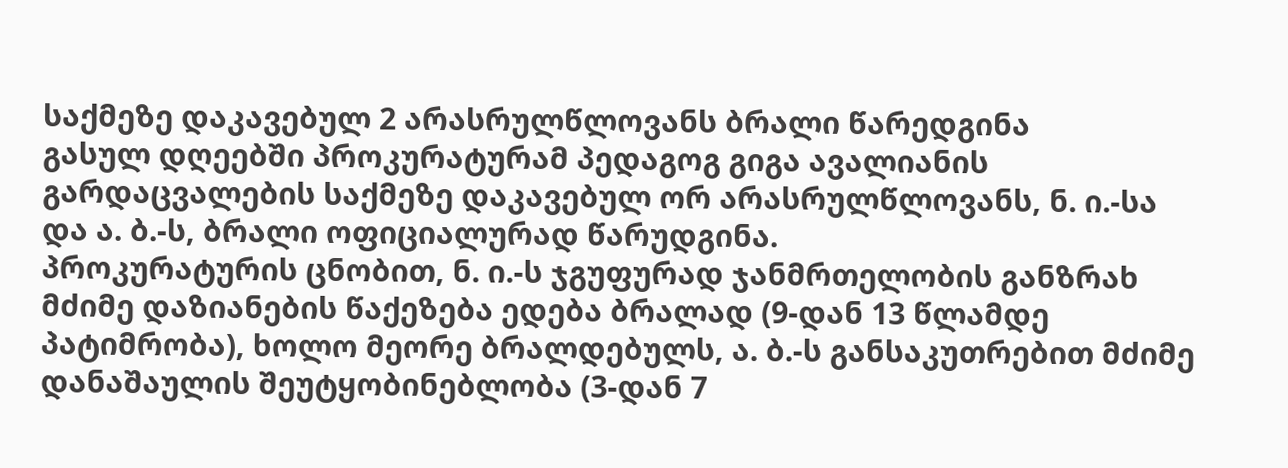საქმეზე დაკავებულ 2 არასრულწლოვანს ბრალი წარედგინა
გასულ დღეებში პროკურატურამ პედაგოგ გიგა ავალიანის გარდაცვალების საქმეზე დაკავებულ ორ არასრულწლოვანს, ნ. ი.-სა და ა. ბ.-ს, ბრალი ოფიციალურად წარუდგინა.
პროკურატურის ცნობით, ნ. ი.-ს ჯგუფურად ჯანმრთელობის განზრახ მძიმე დაზიანების წაქეზება ედება ბრალად (9-დან 13 წლამდე პატიმრობა), ხოლო მეორე ბრალდებულს, ა. ბ.-ს განსაკუთრებით მძიმე დანაშაულის შეუტყობინებლობა (3-დან 7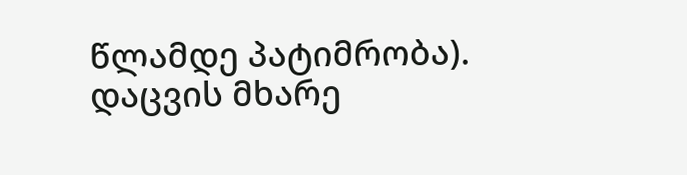წლამდე პატიმრობა).
დაცვის მხარე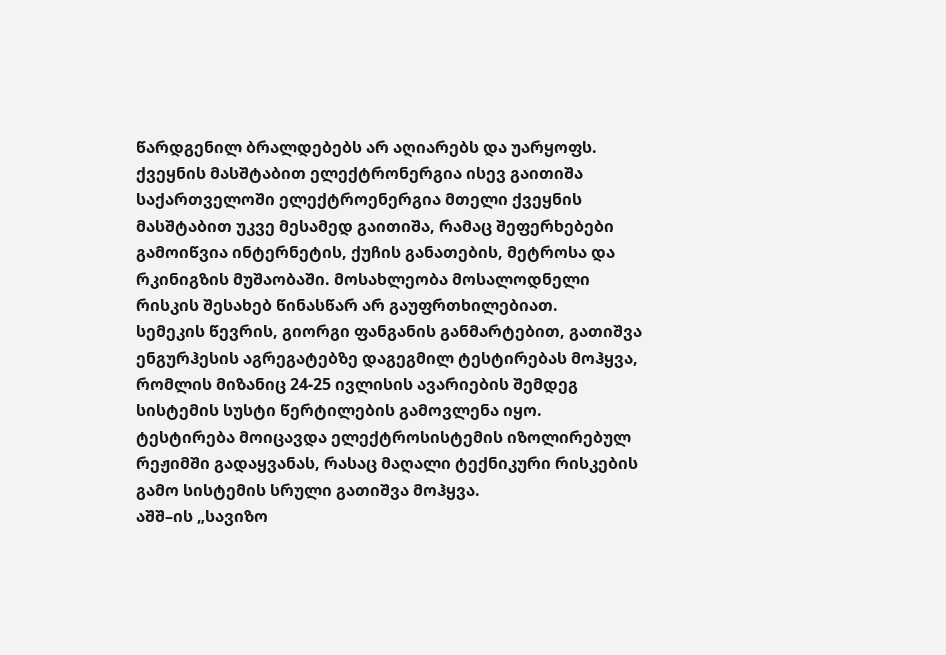წარდგენილ ბრალდებებს არ აღიარებს და უარყოფს.
ქვეყნის მასშტაბით ელექტრონერგია ისევ გაითიშა
საქართველოში ელექტროენერგია მთელი ქვეყნის მასშტაბით უკვე მესამედ გაითიშა, რამაც შეფერხებები გამოიწვია ინტერნეტის, ქუჩის განათების, მეტროსა და რკინიგზის მუშაობაში. მოსახლეობა მოსალოდნელი რისკის შესახებ წინასწარ არ გაუფრთხილებიათ.
სემეკის წევრის, გიორგი ფანგანის განმარტებით, გათიშვა ენგურჰესის აგრეგატებზე დაგეგმილ ტესტირებას მოჰყვა, რომლის მიზანიც 24-25 ივლისის ავარიების შემდეგ სისტემის სუსტი წერტილების გამოვლენა იყო. ტესტირება მოიცავდა ელექტროსისტემის იზოლირებულ რეჟიმში გადაყვანას, რასაც მაღალი ტექნიკური რისკების გამო სისტემის სრული გათიშვა მოჰყვა.
აშშ–ის „სავიზო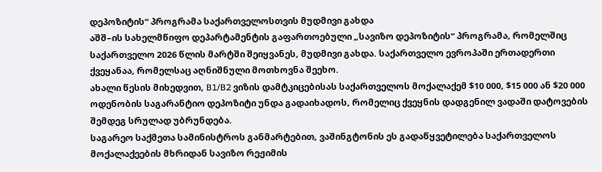დეპოზიტის“ პროგრამა საქართველოსთვის მუდმივი გახდა
აშშ–ის სახელმწიფო დეპარტამენტის გაფართოებული „სავიზო დეპოზიტის“ პროგრამა, რომელშიც საქართველო 2026 წლის მარტში შეიყვანეს, მუდმივი გახდა. საქართველო ევროპაში ერთადერთი ქვეყანაა, რომელსაც აღნიშნული მოთხოვნა შეეხო.
ახალი წესის მიხედვით, B1/B2 ვიზის დამტკიცებისას საქართველოს მოქალაქემ $10 000, $15 000 ან $20 000 ოდენობის საგარანტიო დეპოზიტი უნდა გადაიხადოს, რომელიც ქვეყნის დადგენილ ვადაში დატოვების შემდეგ სრულად უბრუნდება.
საგარეო საქმეთა სამინისტროს განმარტებით, ვაშინგტონის ეს გადაწყვეტილება საქართველოს მოქალაქეების მხრიდან სავიზო რეჟიმის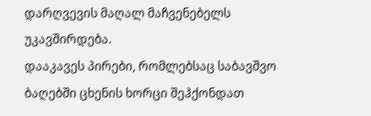დარღვევის მაღალ მაჩვენებელს უკავშირდება.
დააკავეს პირები, რომლებსაც საბავშვო ბაღებში ცხენის ხორცი შეჰქონდათ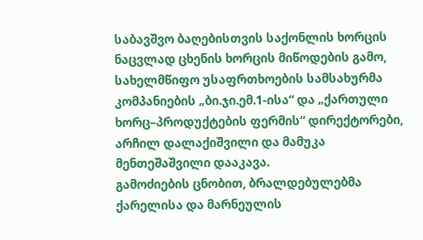საბავშვო ბაღებისთვის საქონლის ხორცის ნაცვლად ცხენის ხორცის მიწოდების გამო, სახელმწიფო უსაფრთხოების სამსახურმა კომპანიების „ბი.ჯი.ემ.1-ისა“ და „ქართული ხორც–პროდუქტების ფერმის“ დირექტორები, არჩილ დალაქიშვილი და მამუკა მენთეშაშვილი დააკავა.
გამოძიების ცნობით, ბრალდებულებმა ქარელისა და მარნეულის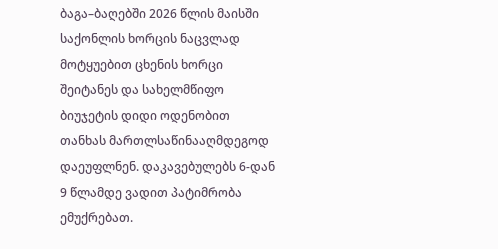ბაგა–ბაღებში 2026 წლის მაისში საქონლის ხორცის ნაცვლად მოტყუებით ცხენის ხორცი შეიტანეს და სახელმწიფო ბიუჯეტის დიდი ოდენობით თანხას მართლსაწინააღმდეგოდ დაეუფლნენ. დაკავებულებს 6-დან 9 წლამდე ვადით პატიმრობა ემუქრებათ.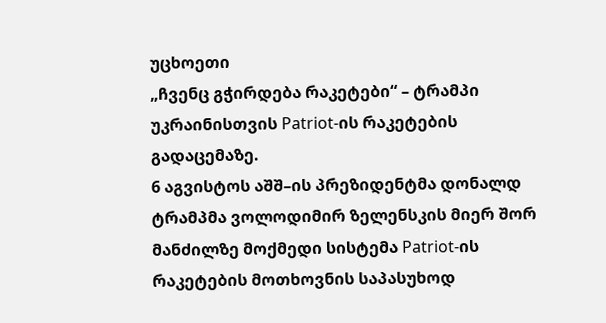უცხოეთი
„ჩვენც გჭირდება რაკეტები“ – ტრამპი უკრაინისთვის Patriot-ის რაკეტების გადაცემაზე.
6 აგვისტოს აშშ–ის პრეზიდენტმა დონალდ ტრამპმა ვოლოდიმირ ზელენსკის მიერ შორ მანძილზე მოქმედი სისტემა Patriot-ის რაკეტების მოთხოვნის საპასუხოდ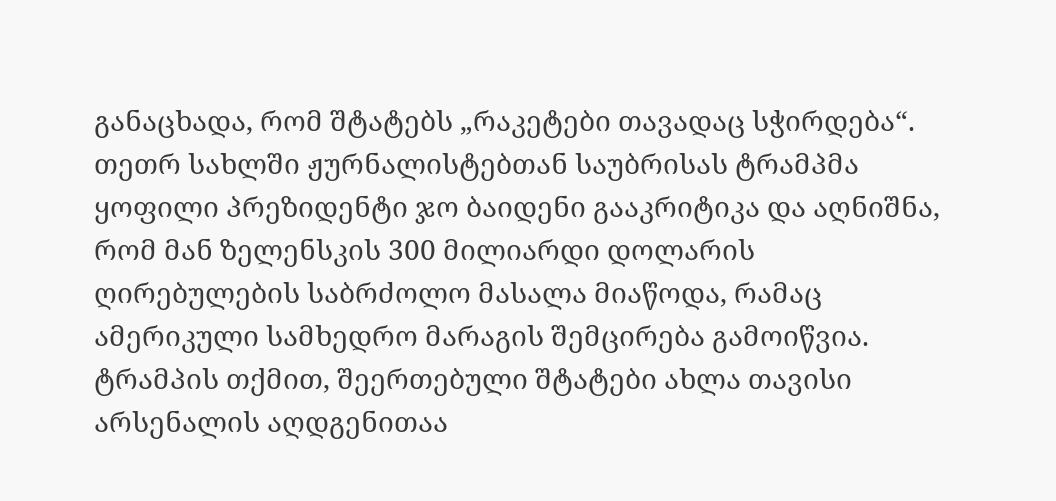განაცხადა, რომ შტატებს „რაკეტები თავადაც სჭირდება“.
თეთრ სახლში ჟურნალისტებთან საუბრისას ტრამპმა ყოფილი პრეზიდენტი ჯო ბაიდენი გააკრიტიკა და აღნიშნა, რომ მან ზელენსკის 300 მილიარდი დოლარის ღირებულების საბრძოლო მასალა მიაწოდა, რამაც ამერიკული სამხედრო მარაგის შემცირება გამოიწვია. ტრამპის თქმით, შეერთებული შტატები ახლა თავისი არსენალის აღდგენითაა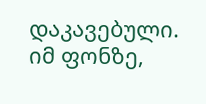დაკავებული.
იმ ფონზე,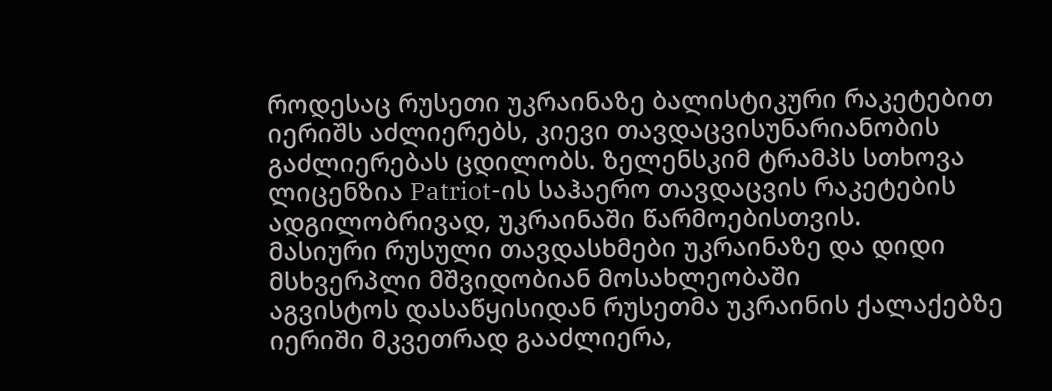როდესაც რუსეთი უკრაინაზე ბალისტიკური რაკეტებით იერიშს აძლიერებს, კიევი თავდაცვისუნარიანობის გაძლიერებას ცდილობს. ზელენსკიმ ტრამპს სთხოვა ლიცენზია Patriot-ის საჰაერო თავდაცვის რაკეტების ადგილობრივად, უკრაინაში წარმოებისთვის.
მასიური რუსული თავდასხმები უკრაინაზე და დიდი მსხვერპლი მშვიდობიან მოსახლეობაში
აგვისტოს დასაწყისიდან რუსეთმა უკრაინის ქალაქებზე იერიში მკვეთრად გააძლიერა,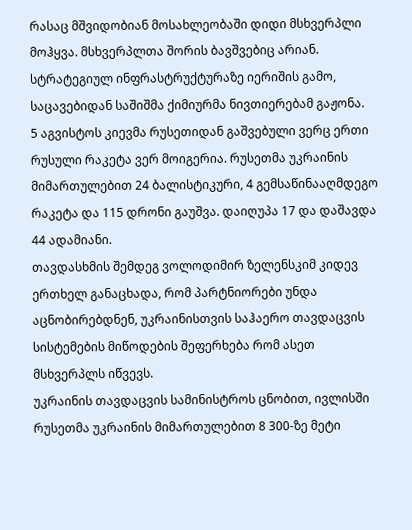რასაც მშვიდობიან მოსახლეობაში დიდი მსხვერპლი მოჰყვა. მსხვერპლთა შორის ბავშვებიც არიან. სტრატეგიულ ინფრასტრუქტურაზე იერიშის გამო, საცავებიდან საშიშმა ქიმიურმა ნივთიერებამ გაჟონა.
5 აგვისტოს კიევმა რუსეთიდან გაშვებული ვერც ერთი რუსული რაკეტა ვერ მოიგერია. რუსეთმა უკრაინის მიმართულებით 24 ბალისტიკური, 4 გემსაწინააღმდეგო რაკეტა და 115 დრონი გაუშვა. დაიღუპა 17 და დაშავდა 44 ადამიანი.
თავდასხმის შემდეგ ვოლოდიმირ ზელენსკიმ კიდევ ერთხელ განაცხადა, რომ პარტნიორები უნდა აცნობირებდნენ, უკრაინისთვის საჰაერო თავდაცვის სისტემების მიწოდების შეფერხება რომ ასეთ მსხვერპლს იწვევს.
უკრაინის თავდაცვის სამინისტროს ცნობით, ივლისში რუსეთმა უკრაინის მიმართულებით 8 300-ზე მეტი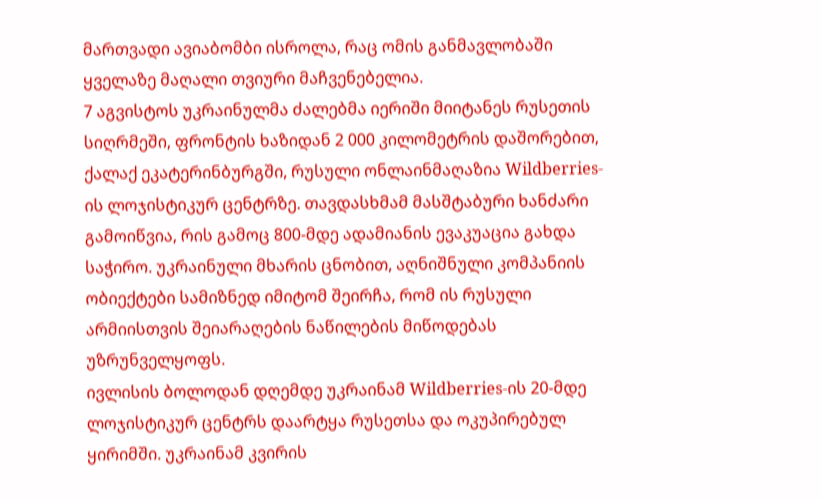მართვადი ავიაბომბი ისროლა, რაც ომის განმავლობაში ყველაზე მაღალი თვიური მაჩვენებელია.
7 აგვისტოს უკრაინულმა ძალებმა იერიში მიიტანეს რუსეთის სიღრმეში, ფრონტის ხაზიდან 2 000 კილომეტრის დაშორებით, ქალაქ ეკატერინბურგში, რუსული ონლაინმაღაზია Wildberries-ის ლოჯისტიკურ ცენტრზე. თავდასხმამ მასშტაბური ხანძარი გამოიწვია, რის გამოც 800-მდე ადამიანის ევაკუაცია გახდა საჭირო. უკრაინული მხარის ცნობით, აღნიშნული კომპანიის ობიექტები სამიზნედ იმიტომ შეირჩა, რომ ის რუსული არმიისთვის შეიარაღების ნაწილების მიწოდებას უზრუნველყოფს.
ივლისის ბოლოდან დღემდე უკრაინამ Wildberries-ის 20-მდე ლოჯისტიკურ ცენტრს დაარტყა რუსეთსა და ოკუპირებულ ყირიმში. უკრაინამ კვირის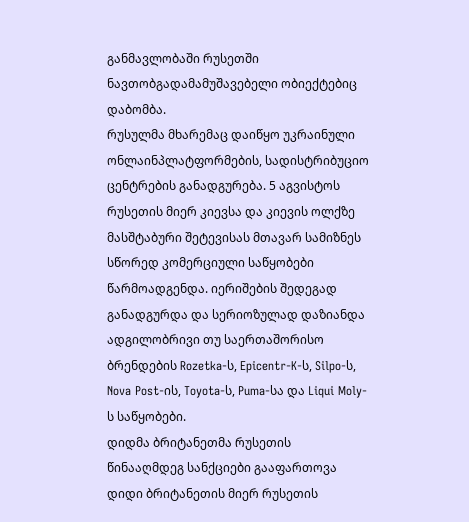განმავლობაში რუსეთში ნავთობგადამამუშავებელი ობიექტებიც დაბომბა.
რუსულმა მხარემაც დაიწყო უკრაინული ონლაინპლატფორმების, სადისტრიბუციო ცენტრების განადგურება. 5 აგვისტოს რუსეთის მიერ კიევსა და კიევის ოლქზე მასშტაბური შეტევისას მთავარ სამიზნეს სწორედ კომერციული საწყობები წარმოადგენდა. იერიშების შედეგად განადგურდა და სერიოზულად დაზიანდა ადგილობრივი თუ საერთაშორისო ბრენდების Rozetka-ს, Epicentr-K-ს, Silpo-ს, Nova Post-ის, Toyota-ს, Puma-სა და Liqui Moly-ს საწყობები.
დიდმა ბრიტანეთმა რუსეთის წინააღმდეგ სანქციები გააფართოვა
დიდი ბრიტანეთის მიერ რუსეთის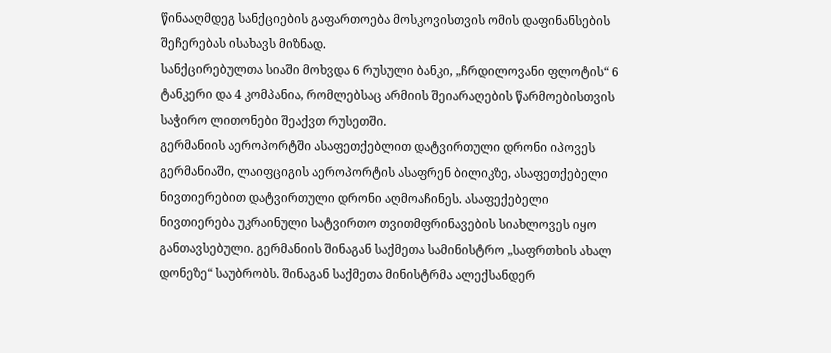წინააღმდეგ სანქციების გაფართოება მოსკოვისთვის ომის დაფინანსების შეჩერებას ისახავს მიზნად.
სანქცირებულთა სიაში მოხვდა 6 რუსული ბანკი, „ჩრდილოვანი ფლოტის“ 6 ტანკერი და 4 კომპანია, რომლებსაც არმიის შეიარაღების წარმოებისთვის საჭირო ლითონები შეაქვთ რუსეთში.
გერმანიის აეროპორტში ასაფეთქებლით დატვირთული დრონი იპოვეს
გერმანიაში, ლაიფციგის აეროპორტის ასაფრენ ბილიკზე, ასაფეთქებელი ნივთიერებით დატვირთული დრონი აღმოაჩინეს. ასაფექებელი ნივთიერება უკრაინული სატვირთო თვითმფრინავების სიახლოვეს იყო განთავსებული. გერმანიის შინაგან საქმეთა სამინისტრო „საფრთხის ახალ დონეზე“ საუბრობს. შინაგან საქმეთა მინისტრმა ალექსანდერ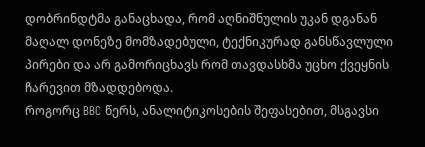დობრინდტმა განაცხადა, რომ აღნიშნულის უკან დგანან მაღალ დონეზე მომზადებული, ტექნიკურად განსწავლული პირები და არ გამორიცხავს რომ თავდასხმა უცხო ქვეყნის ჩარევით მზადდებოდა.
როგორც BBC წერს, ანალიტიკოსების შეფასებით, მსგავსი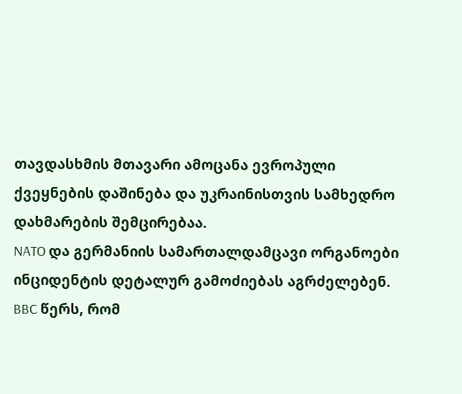თავდასხმის მთავარი ამოცანა ევროპული ქვეყნების დაშინება და უკრაინისთვის სამხედრო დახმარების შემცირებაა.
NATO და გერმანიის სამართალდამცავი ორგანოები ინციდენტის დეტალურ გამოძიებას აგრძელებენ. BBC წერს, რომ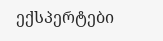ექსპერტები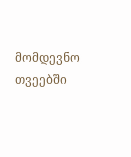მომდევნო თვეებში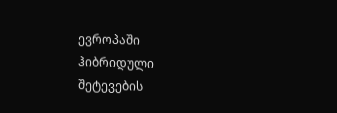ევროპაში ჰიბრიდული შეტევების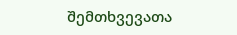შემთხვევათა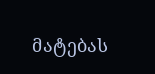მატებას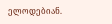ელოდებიან.